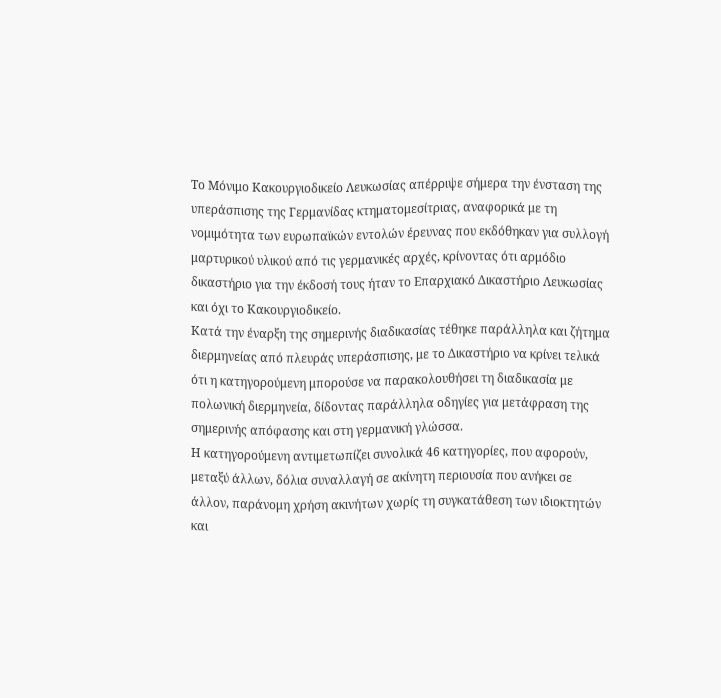Το Μόνιμο Κακουργιοδικείο Λευκωσίας απέρριψε σήμερα την ένσταση της υπεράσπισης της Γερμανίδας κτηματομεσίτριας, αναφορικά με τη νομιμότητα των ευρωπαϊκών εντολών έρευνας που εκδόθηκαν για συλλογή μαρτυρικού υλικού από τις γερμανικές αρχές, κρίνοντας ότι αρμόδιο δικαστήριο για την έκδοσή τους ήταν το Επαρχιακό Δικαστήριο Λευκωσίας και όχι το Κακουργιοδικείο.
Κατά την έναρξη της σημερινής διαδικασίας τέθηκε παράλληλα και ζήτημα διερμηνείας από πλευράς υπεράσπισης, με το Δικαστήριο να κρίνει τελικά ότι η κατηγορούμενη μπορούσε να παρακολουθήσει τη διαδικασία με πολωνική διερμηνεία, δίδοντας παράλληλα οδηγίες για μετάφραση της σημερινής απόφασης και στη γερμανική γλώσσα.
Η κατηγορούμενη αντιμετωπίζει συνολικά 46 κατηγορίες, που αφορούν, μεταξύ άλλων, δόλια συναλλαγή σε ακίνητη περιουσία που ανήκει σε άλλον, παράνομη χρήση ακινήτων χωρίς τη συγκατάθεση των ιδιοκτητών και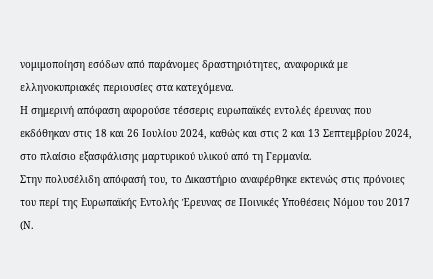νομιμοποίηση εσόδων από παράνομες δραστηριότητες, αναφορικά με ελληνοκυπριακές περιουσίες στα κατεχόμενα.
Η σημερινή απόφαση αφορούσε τέσσερις ευρωπαϊκές εντολές έρευνας που εκδόθηκαν στις 18 και 26 Ιουλίου 2024, καθώς και στις 2 και 13 Σεπτεμβρίου 2024, στο πλαίσιο εξασφάλισης μαρτυρικού υλικού από τη Γερμανία.
Στην πολυσέλιδη απόφασή του, το Δικαστήριο αναφέρθηκε εκτενώς στις πρόνοιες του περί της Ευρωπαϊκής Εντολής Έρευνας σε Ποινικές Υποθέσεις Νόμου του 2017 (Ν.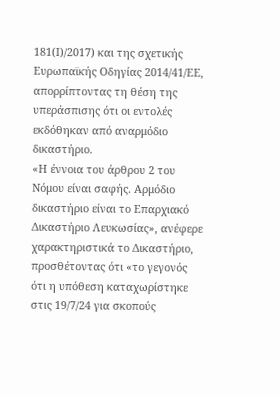181(Ι)/2017) και της σχετικής Ευρωπαϊκής Οδηγίας 2014/41/ΕΕ, απορρίπτοντας τη θέση της υπεράσπισης ότι οι εντολές εκδόθηκαν από αναρμόδιο δικαστήριο.
«Η έννοια του άρθρου 2 του Νόμου είναι σαφής. Αρμόδιο δικαστήριο είναι το Επαρχιακό Δικαστήριο Λευκωσίας», ανέφερε χαρακτηριστικά το Δικαστήριο, προσθέτοντας ότι «το γεγονός ότι η υπόθεση καταχωρίστηκε στις 19/7/24 για σκοπούς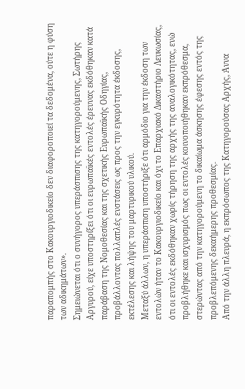παραπομπής στο Κακουργιοδικείο δεν διαφοροποιεί τα δεδομένα, ούτε η φύση των αδικημάτων».
Σημειώνεται ότι ο συνήγορος υπεράσπισης της κατηγορούμενης, Σωτήρης Αργυρού, είχε υποστηρίξει ότι οι ευρωπαϊκές εντολές έρευνας εκδόθηκαν κατά παράβαση της Νομοθεσίας και της σχετικής Eυρωπαϊκής Oδηγίας, προβάλλοντας πολλαπλές ενστάσεις ως προς την εγκυρότητα έκδοσης, εκτέλεσης και λήψης του μαρτυρικού υλικού.
Μεταξύ άλλων, η υπεράσπιση υποστήριξε ότι αρμόδιο για την έκδοση των εντολών ήταν το Κακουργιοδικείο και όχι το Επαρχιακό Δικαστήριο Λευκωσίας, ότι οι εντολές εκδόθηκαν χωρίς τήρηση της αρχής της αναλογικότητας, ενώ προβλήθηκε και ισχυρισμός πως οι εντολές κοινοποιήθηκαν εκπρόθεσμα, στερώντας από την κατηγορούμενη το δικαίωμα άσκησης έφεσης εντός της προβλεπόμενης δεκαήμερης προθεσμίας.
Από την άλλη πλευρά, η εκπρόσωπος της Κατηγορούσας Αρχής, Άννα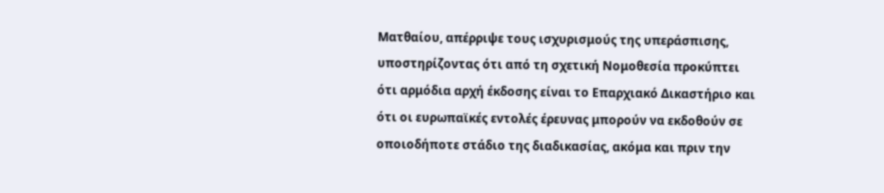Ματθαίου, απέρριψε τους ισχυρισμούς της υπεράσπισης, υποστηρίζοντας ότι από τη σχετική Νομοθεσία προκύπτει ότι αρμόδια αρχή έκδοσης είναι το Επαρχιακό Δικαστήριο και ότι οι ευρωπαϊκές εντολές έρευνας μπορούν να εκδοθούν σε οποιοδήποτε στάδιο της διαδικασίας, ακόμα και πριν την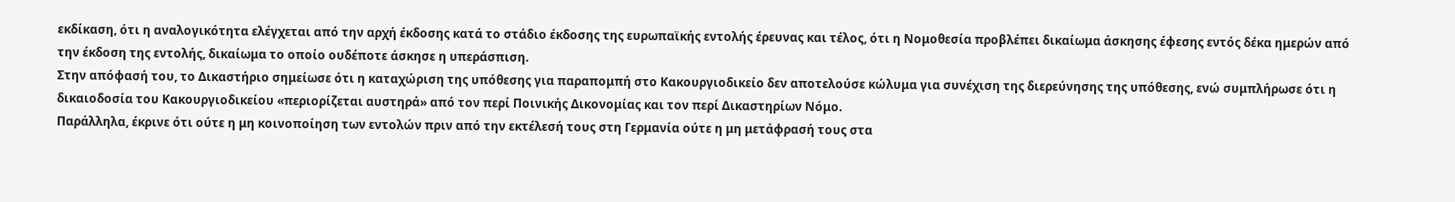εκδίκαση, ότι η αναλογικότητα ελέγχεται από την αρχή έκδοσης κατά το στάδιο έκδοσης της ευρωπαϊκής εντολής έρευνας και τέλος, ότι η Νομοθεσία προβλέπει δικαίωμα άσκησης έφεσης εντός δέκα ημερών από την έκδοση της εντολής, δικαίωμα το οποίο ουδέποτε άσκησε η υπεράσπιση.
Στην απόφασή του, το Δικαστήριο σημείωσε ότι η καταχώριση της υπόθεσης για παραπομπή στο Κακουργιοδικείο δεν αποτελούσε κώλυμα για συνέχιση της διερεύνησης της υπόθεσης, ενώ συμπλήρωσε ότι η δικαιοδοσία του Κακουργιοδικείου «περιορίζεται αυστηρά» από τον περί Ποινικής Δικονομίας και τον περί Δικαστηρίων Νόμο.
Παράλληλα, έκρινε ότι ούτε η μη κοινοποίηση των εντολών πριν από την εκτέλεσή τους στη Γερμανία ούτε η μη μετάφρασή τους στα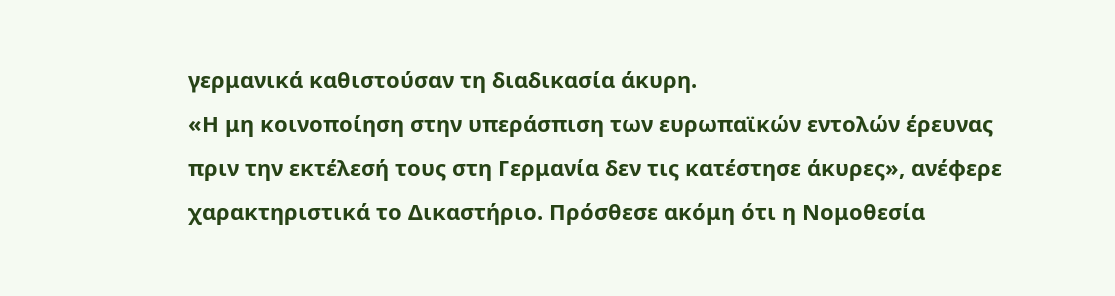γερμανικά καθιστούσαν τη διαδικασία άκυρη.
«Η μη κοινοποίηση στην υπεράσπιση των ευρωπαϊκών εντολών έρευνας πριν την εκτέλεσή τους στη Γερμανία δεν τις κατέστησε άκυρες», ανέφερε χαρακτηριστικά το Δικαστήριο. Πρόσθεσε ακόμη ότι η Νομοθεσία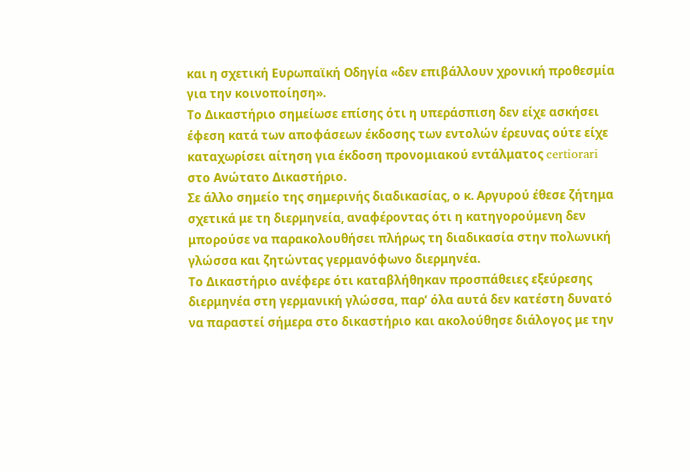και η σχετική Eυρωπαϊκή Oδηγία «δεν επιβάλλουν χρονική προθεσμία για την κοινοποίηση».
Το Δικαστήριο σημείωσε επίσης ότι η υπεράσπιση δεν είχε ασκήσει έφεση κατά των αποφάσεων έκδοσης των εντολών έρευνας ούτε είχε καταχωρίσει αίτηση για έκδοση προνομιακού εντάλματος certiorari στο Ανώτατο Δικαστήριο.
Σε άλλο σημείο της σημερινής διαδικασίας, ο κ. Αργυρού έθεσε ζήτημα σχετικά με τη διερμηνεία, αναφέροντας ότι η κατηγορούμενη δεν μπορούσε να παρακολουθήσει πλήρως τη διαδικασία στην πολωνική γλώσσα και ζητώντας γερμανόφωνο διερμηνέα.
Το Δικαστήριο ανέφερε ότι καταβλήθηκαν προσπάθειες εξεύρεσης διερμηνέα στη γερμανική γλώσσα, παρ’ όλα αυτά δεν κατέστη δυνατό να παραστεί σήμερα στο δικαστήριο και ακολούθησε διάλογος με την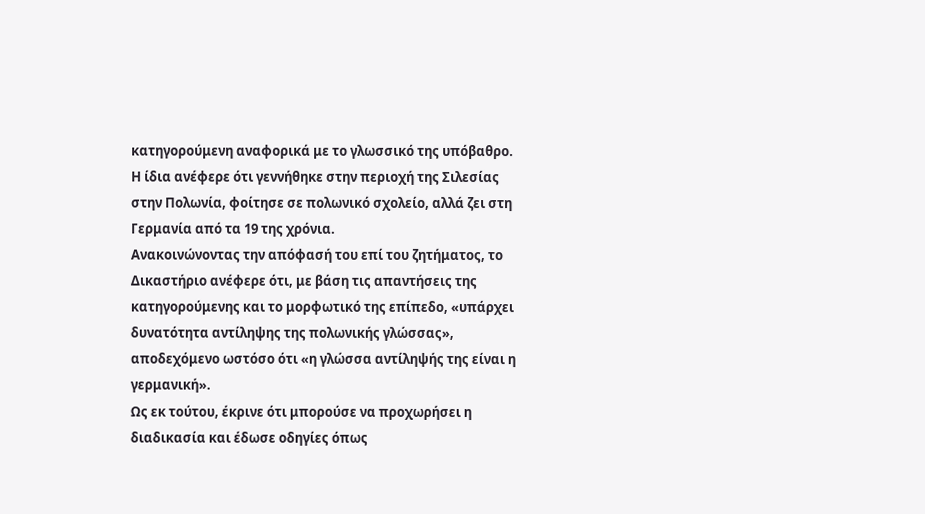κατηγορούμενη αναφορικά με το γλωσσικό της υπόβαθρο. Η ίδια ανέφερε ότι γεννήθηκε στην περιοχή της Σιλεσίας στην Πολωνία, φοίτησε σε πολωνικό σχολείο, αλλά ζει στη Γερμανία από τα 19 της χρόνια.
Ανακοινώνοντας την απόφασή του επί του ζητήματος, το Δικαστήριο ανέφερε ότι, με βάση τις απαντήσεις της κατηγορούμενης και το μορφωτικό της επίπεδο, «υπάρχει δυνατότητα αντίληψης της πολωνικής γλώσσας», αποδεχόμενο ωστόσο ότι «η γλώσσα αντίληψής της είναι η γερμανική».
Ως εκ τούτου, έκρινε ότι μπορούσε να προχωρήσει η διαδικασία και έδωσε οδηγίες όπως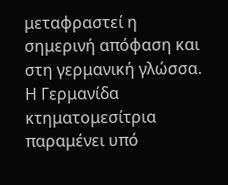μεταφραστεί η σημερινή απόφαση και στη γερμανική γλώσσα.
Η Γερμανίδα κτηματομεσίτρια παραμένει υπό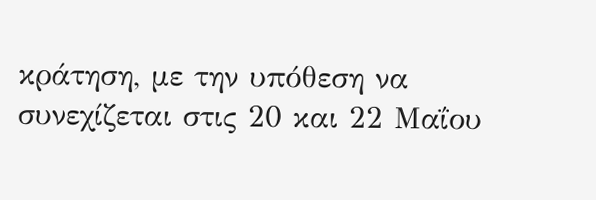κράτηση, με την υπόθεση να συνεχίζεται στις 20 και 22 Μαΐου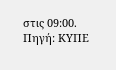στις 09:00.
Πηγή: ΚΥΠΕ